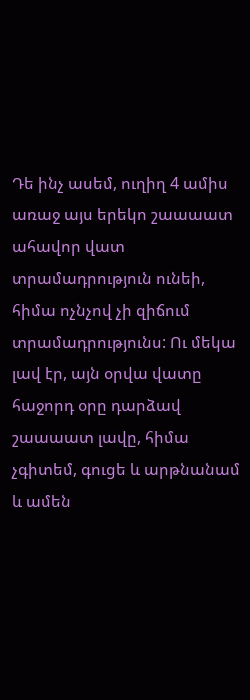Դե ինչ ասեմ, ուղիղ 4 ամիս առաջ այս երեկո շաաաատ ահավոր վատ տրամադրություն ունեի, հիմա ոչնչով չի զիճում տրամադրությունս: Ու մեկա լավ էր, այն օրվա վատը հաջորդ օրը դարձավ շաաաատ լավը, հիմա չգիտեմ, գուցե և արթնանամ և ամեն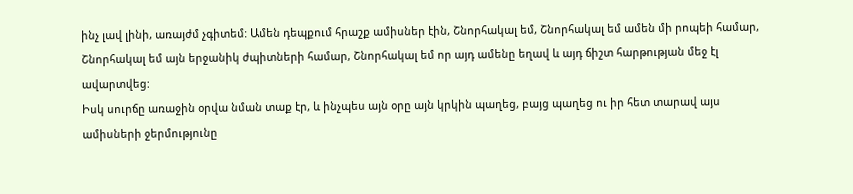ինչ լավ լինի, առայժմ չգիտեմ: Ամեն դեպքում հրաշք ամիսներ էին, Շնորհակալ եմ, Շնորհակալ եմ ամեն մի րոպեի համար, Շնորհակալ եմ այն երջանիկ ժպիտների համար, Շնորհակալ եմ որ այդ ամենը եղավ և այդ ճիշտ հարթության մեջ էլ ավարտվեց:
Իսկ սուրճը առաջին օրվա նման տաք էր, և ինչպես այն օրը այն կրկին պաղեց, բայց պաղեց ու իր հետ տարավ այս ամիսների ջերմությունը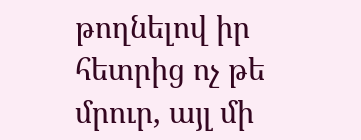թողնելով իր հետրից ոչ թե մրուր, այլ մի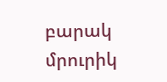բարակ մրուրիկ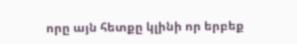որը այն հետքը կլինի որ երբեք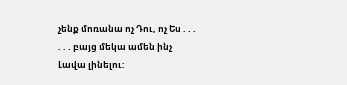չենք մոռանա ոչ Դու, ոչ Ես . . .
. . . բայց մեկա ամեն ինչ Լավա լինելու: